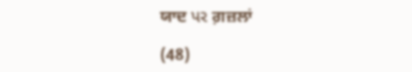ਯਾਦ પર ਗ਼ਜ਼ਲਾਂ

(48)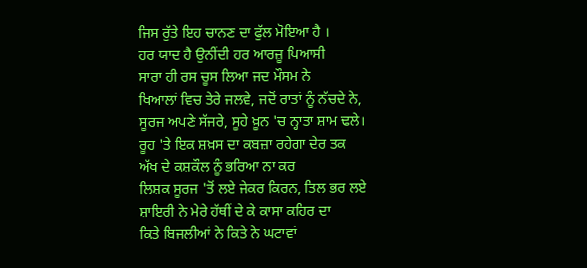ਜਿਸ ਰੁੱਤੇ ਇਹ ਚਾਨਣ ਦਾ ਫੁੱਲ ਮੋਇਆ ਹੈ ।
ਹਰ ਯਾਦ ਹੈ ਉਨੀਂਦੀ ਹਰ ਆਰਜ਼ੂ ਪਿਆਸੀ
ਸਾਰਾ ਹੀ ਰਸ ਚੂਸ ਲਿਆ ਜਦ ਮੌਸਮ ਨੇ
ਖਿਆਲਾਂ ਵਿਚ ਤੇਰੇ ਜਲਵੇ, ਜਦੋਂ ਰਾਤਾਂ ਨੂੰ ਨੱਚਦੇ ਨੇ,
ਸੂਰਜ ਅਪਣੇ ਸੱਜਰੇ, ਸੂਹੇ ਖ਼ੂਨ 'ਚ ਨ੍ਹਾਤਾ ਸ਼ਾਮ ਢਲੇ।
ਰੂਹ 'ਤੇ ਇਕ ਸ਼ਖ਼ਸ ਦਾ ਕਬਜ਼ਾ ਰਹੇਗਾ ਦੇਰ ਤਕ
ਅੱਖ ਦੇ ਕਸ਼ਕੌਲ ਨੂੰ ਭਰਿਆ ਨਾ ਕਰ
ਲਿਸ਼ਕ ਸੂਰਜ 'ਤੋਂ ਲਏ ਜੇਕਰ ਕਿਰਨ, ਤਿਲ ਭਰ ਲਏ
ਸ਼ਾਇਰੀ ਨੇ ਮੇਰੇ ਹੱਥੀਂ ਦੇ ਕੇ ਕਾਸਾ ਕਹਿਰ ਦਾ
ਕਿਤੇ ਬਿਜਲੀਆਂ ਨੇ ਕਿਤੇ ਨੇ ਘਟਾਵਾਂ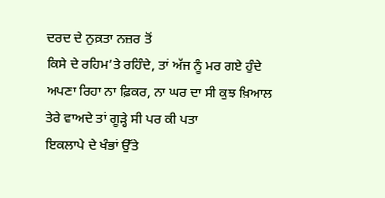ਦਰਦ ਦੇ ਨੁਕ਼ਤਾ ਨਜ਼ਰ ਤੋਂ
ਕਿਸੇ ਦੇ ਰਹਿਮ’ਤੇ ਰਹਿੰਦੇ, ਤਾਂ ਅੱਜ ਨੂੰ ਮਰ ਗਏ ਹੁੰਦੇ
ਅਪਣਾ ਰਿਹਾ ਨਾ ਫ਼ਿਕਰ, ਨਾ ਘਰ ਦਾ ਸੀ ਕੁਝ ਖ਼ਿਆਲ
ਤੇਰੇ ਵਾਅਦੇ ਤਾਂ ਗੂੜ੍ਹੇ ਸੀ ਪਰ ਕੀ ਪਤਾ
ਇਕਲਾਪੇ ਦੇ ਖੰਭਾਂ ਉੱਤੇ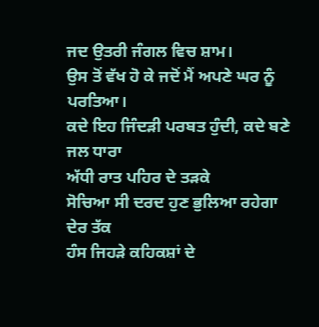ਜਦ ਉਤਰੀ ਜੰਗਲ ਵਿਚ ਸ਼ਾਮ।
ਉਸ ਤੋਂ ਵੱਖ ਹੋ ਕੇ ਜਦੋਂ ਮੈਂ ਅਪਣੇ ਘਰ ਨੂੰ ਪਰਤਿਆ।
ਕਦੇ ਇਹ ਜਿੰਦੜੀ ਪਰਬਤ ਹੁੰਦੀ, ਕਦੇ ਬਣੇ ਜਲ ਧਾਰਾ
ਅੱਧੀ ਰਾਤ ਪਹਿਰ ਦੇ ਤੜਕੇ
ਸੋਚਿਆ ਸੀ ਦਰਦ ਹੁਣ ਭੁਲਿਆ ਰਹੇਗਾ ਦੇਰ ਤੱਕ
ਹੰਸ ਜਿਹੜੇ ਕਹਿਕਸ਼ਾਂ ਦੇ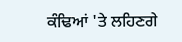ਕੰਢਿਆਂ 'ਤੇ ਲਹਿਣਗੇ